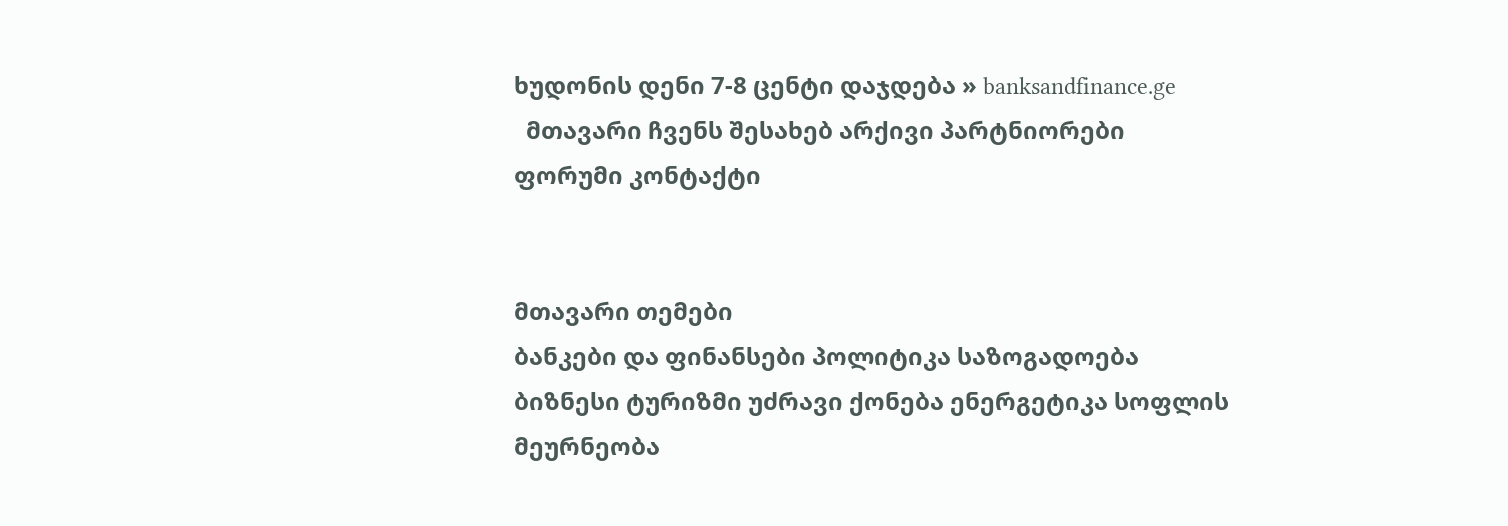ხუდონის დენი 7-8 ცენტი დაჯდება » banksandfinance.ge
  მთავარი ჩვენს შესახებ არქივი პარტნიორები ფორუმი კონტაქტი


მთავარი თემები
ბანკები და ფინანსები პოლიტიკა საზოგადოება ბიზნესი ტურიზმი უძრავი ქონება ენერგეტიკა სოფლის მეურნეობა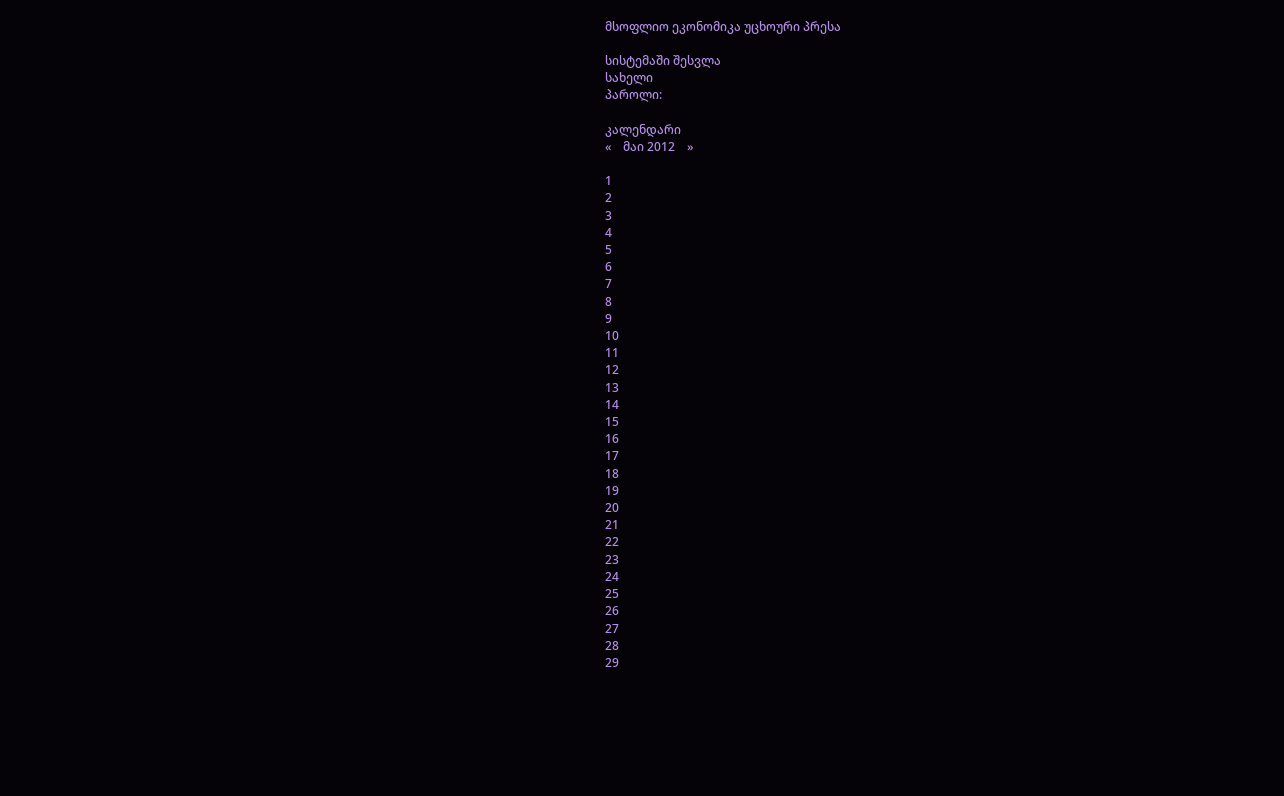მსოფლიო ეკონომიკა უცხოური პრესა

სისტემაში შესვლა
სახელი
პაროლი:

კალენდარი
«    მაი 2012    »

1
2
3
4
5
6
7
8
9
10
11
12
13
14
15
16
17
18
19
20
21
22
23
24
25
26
27
28
29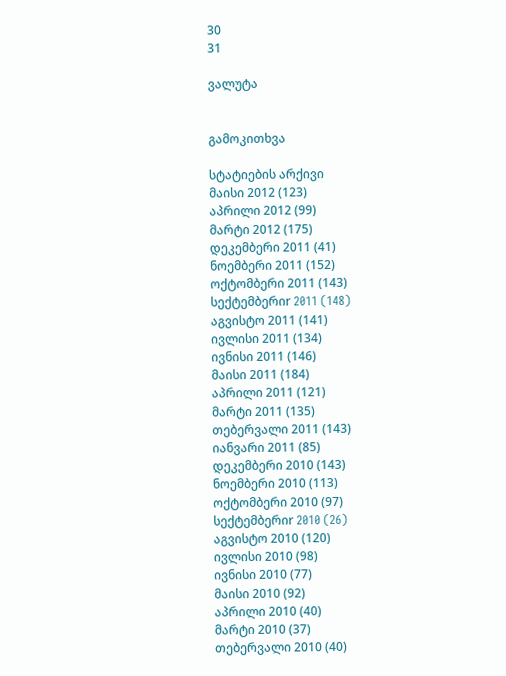30
31

ვალუტა


გამოკითხვა

სტატიების არქივი
მაისი 2012 (123)
აპრილი 2012 (99)
მარტი 2012 (175)
დეკემბერი 2011 (41)
ნოემბერი 2011 (152)
ოქტომბერი 2011 (143)
სექტემბერიr 2011 (148)
აგვისტო 2011 (141)
ივლისი 2011 (134)
ივნისი 2011 (146)
მაისი 2011 (184)
აპრილი 2011 (121)
მარტი 2011 (135)
თებერვალი 2011 (143)
იანვარი 2011 (85)
დეკემბერი 2010 (143)
ნოემბერი 2010 (113)
ოქტომბერი 2010 (97)
სექტემბერიr 2010 (26)
აგვისტო 2010 (120)
ივლისი 2010 (98)
ივნისი 2010 (77)
მაისი 2010 (92)
აპრილი 2010 (40)
მარტი 2010 (37)
თებერვალი 2010 (40)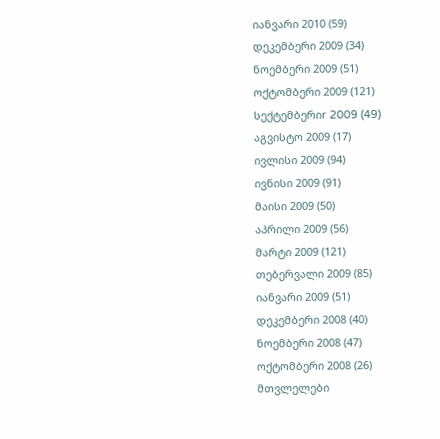იანვარი 2010 (59)
დეკემბერი 2009 (34)
ნოემბერი 2009 (51)
ოქტომბერი 2009 (121)
სექტემბერიr 2009 (49)
აგვისტო 2009 (17)
ივლისი 2009 (94)
ივნისი 2009 (91)
მაისი 2009 (50)
აპრილი 2009 (56)
მარტი 2009 (121)
თებერვალი 2009 (85)
იანვარი 2009 (51)
დეკემბერი 2008 (40)
ნოემბერი 2008 (47)
ოქტომბერი 2008 (26)
მთვლელები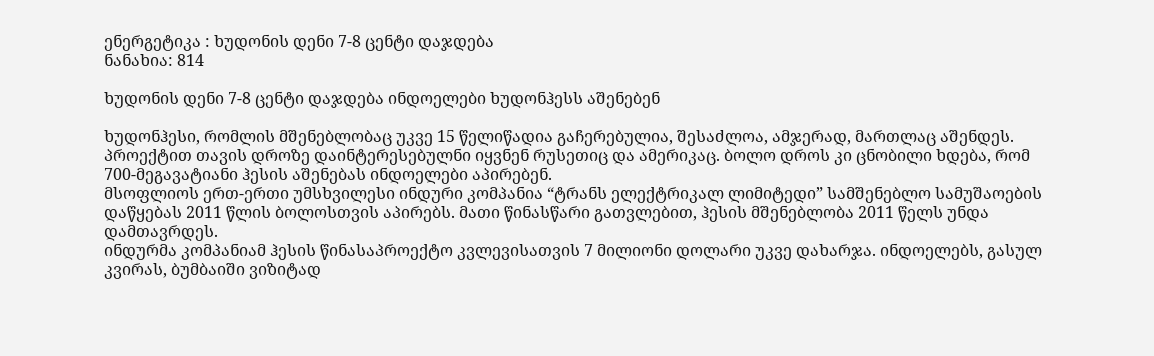ენერგეტიკა : ხუდონის დენი 7-8 ცენტი დაჯდება
ნანახია: 814

ხუდონის დენი 7-8 ცენტი დაჯდება ინდოელები ხუდონჰესს აშენებენ

ხუდონჰესი, რომლის მშენებლობაც უკვე 15 წელიწადია გაჩერებულია, შესაძლოა, ამჯერად, მართლაც აშენდეს. პროექტით თავის დროზე დაინტერესებულნი იყვნენ რუსეთიც და ამერიკაც. ბოლო დროს კი ცნობილი ხდება, რომ 700-მეგავატიანი ჰესის აშენებას ინდოელები აპირებენ.
მსოფლიოს ერთ-ერთი უმსხვილესი ინდური კომპანია “ტრანს ელექტრიკალ ლიმიტედი” სამშენებლო სამუშაოების დაწყებას 2011 წლის ბოლოსთვის აპირებს. მათი წინასწარი გათვლებით, ჰესის მშენებლობა 2011 წელს უნდა დამთავრდეს.
ინდურმა კომპანიამ ჰესის წინასაპროექტო კვლევისათვის 7 მილიონი დოლარი უკვე დახარჯა. ინდოელებს, გასულ კვირას, ბუმბაიში ვიზიტად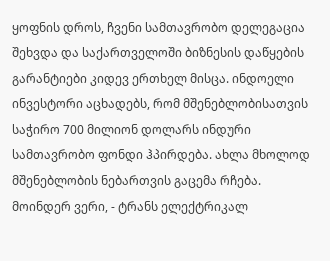ყოფნის დროს, ჩვენი სამთავრობო დელეგაცია შეხვდა და საქართველოში ბიზნესის დაწყების გარანტიები კიდევ ერთხელ მისცა. ინდოელი ინვესტორი აცხადებს, რომ მშენებლობისათვის საჭირო 700 მილიონ დოლარს ინდური სამთავრობო ფონდი ჰპირდება. ახლა მხოლოდ მშენებლობის ნებართვის გაცემა რჩება.
მოინდერ ვერი, - ტრანს ელექტრიკალ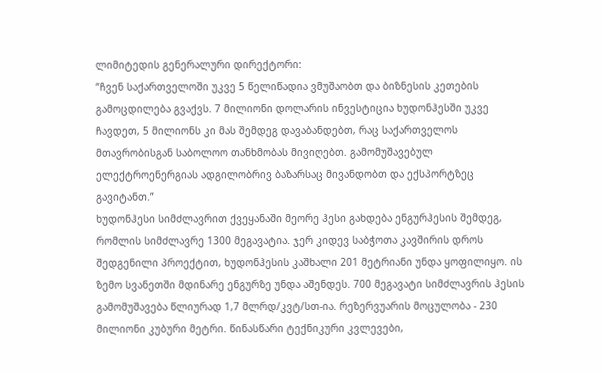ლიმიტედის გენერალური დირექტორი:
“ჩვენ საქართველოში უკვე 5 წელიწადია ვმუშაობთ და ბიზნესის კეთების გამოცდილება გვაქვს. 7 მილიონი დოლარის ინვესტიცია ხუდონჰესში უკვე ჩავდეთ, 5 მილიონს კი მას შემდეგ დავაბანდებთ, რაც საქართველოს მთავრობისგან საბოლოო თანხმობას მივიღებთ. გამომუშავებულ ელექტროენერგიას ადგილობრივ ბაზარსაც მივანდობთ და ექსპორტზეც გავიტანთ.”
ხუდონჰესი სიმძლავრით ქვეყანაში მეორე ჰესი გახდება ენგურჰესის შემდეგ, რომლის სიმძლავრე 1300 მეგავატია. ჯერ კიდევ საბჭოთა კავშირის დროს შედგენილი პროექტით, ხუდონჰესის კაშხალი 201 მეტრიანი უნდა ყოფილიყო. ის ზემო სვანეთში მდინარე ენგურზე უნდა აშენდეს. 700 მეგავატი სიმძლავრის ჰესის გამომუშავება წლიურად 1,7 მლრდ/კვტ/სთ-ია. რეზერვუარის მოცულობა - 230 მილიონი კუბური მეტრი. წინასწარი ტექნიკური კვლევები,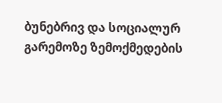ბუნებრივ და სოციალურ გარემოზე ზემოქმედების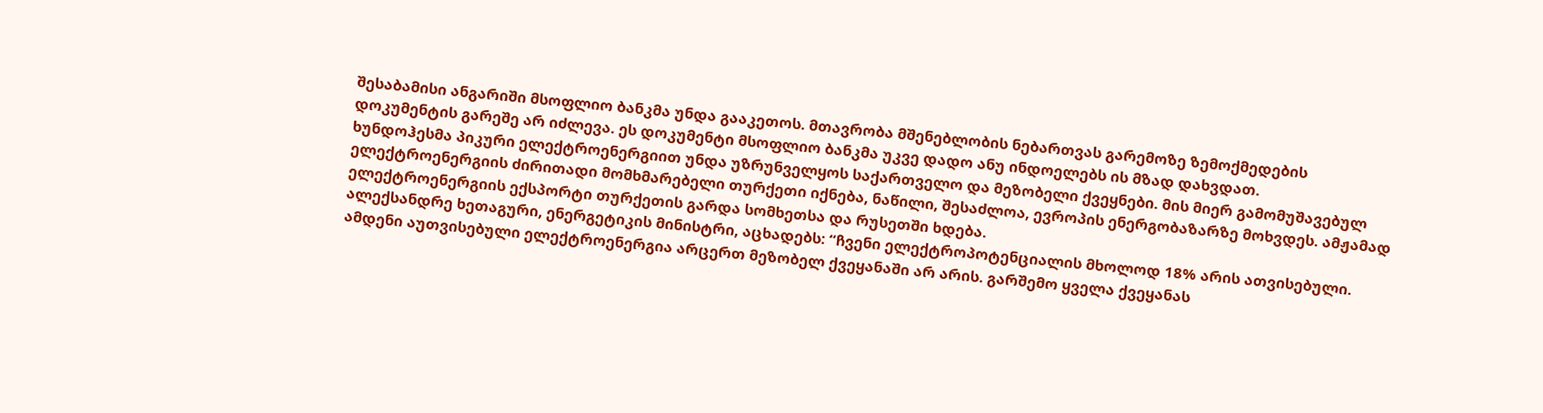შესაბამისი ანგარიში მსოფლიო ბანკმა უნდა გააკეთოს. მთავრობა მშენებლობის ნებართვას გარემოზე ზემოქმედების დოკუმენტის გარეშე არ იძლევა. ეს დოკუმენტი მსოფლიო ბანკმა უკვე დადო ანუ ინდოელებს ის მზად დახვდათ.
ხუნდოჰესმა პიკური ელექტროენერგიით უნდა უზრუნველყოს საქართველო და მეზობელი ქვეყნები. მის მიერ გამომუშავებულ ელექტროენერგიის ძირითადი მომხმარებელი თურქეთი იქნება, ნაწილი, შესაძლოა, ევროპის ენერგობაზარზე მოხვდეს. ამჟამად ელექტროენერგიის ექსპორტი თურქეთის გარდა სომხეთსა და რუსეთში ხდება.
ალექსანდრე ხეთაგური, ენერგეტიკის მინისტრი, აცხადებს: “ჩვენი ელექტროპოტენციალის მხოლოდ 18% არის ათვისებული. ამდენი აუთვისებული ელექტროენერგია არცერთ მეზობელ ქვეყანაში არ არის. გარშემო ყველა ქვეყანას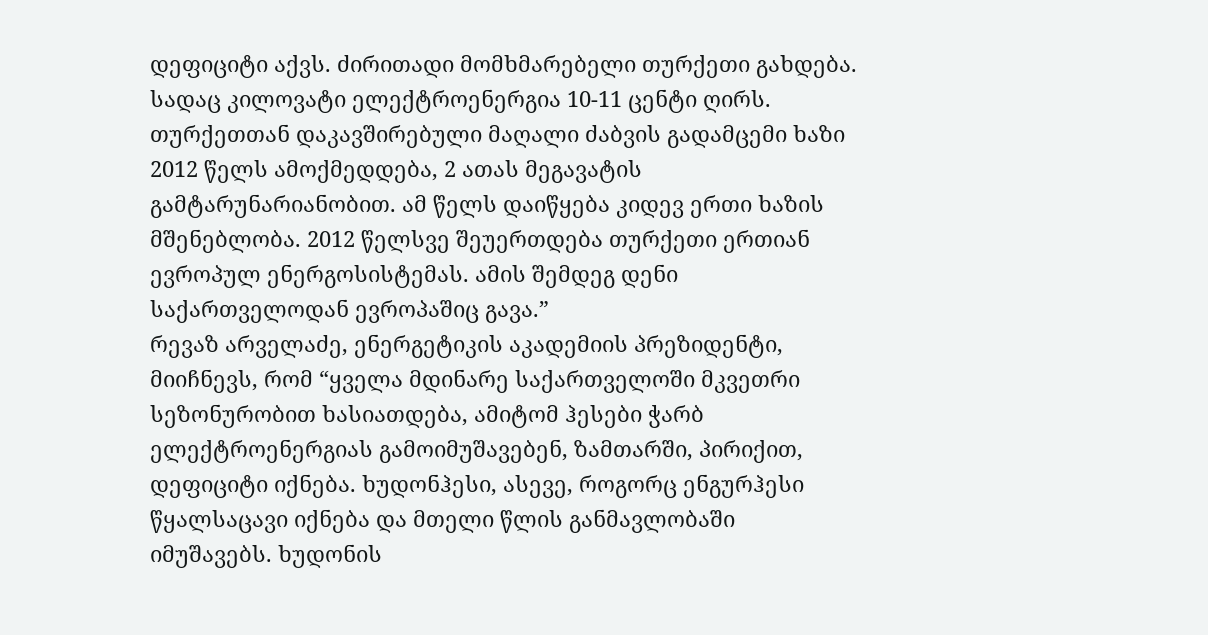დეფიციტი აქვს. ძირითადი მომხმარებელი თურქეთი გახდება. სადაც კილოვატი ელექტროენერგია 10-11 ცენტი ღირს.
თურქეთთან დაკავშირებული მაღალი ძაბვის გადამცემი ხაზი 2012 წელს ამოქმედდება, 2 ათას მეგავატის გამტარუნარიანობით. ამ წელს დაიწყება კიდევ ერთი ხაზის მშენებლობა. 2012 წელსვე შეუერთდება თურქეთი ერთიან ევროპულ ენერგოსისტემას. ამის შემდეგ დენი საქართველოდან ევროპაშიც გავა.”
რევაზ არველაძე, ენერგეტიკის აკადემიის პრეზიდენტი, მიიჩნევს, რომ “ყველა მდინარე საქართველოში მკვეთრი სეზონურობით ხასიათდება, ამიტომ ჰესები ჭარბ ელექტროენერგიას გამოიმუშავებენ, ზამთარში, პირიქით, დეფიციტი იქნება. ხუდონჰესი, ასევე, როგორც ენგურჰესი წყალსაცავი იქნება და მთელი წლის განმავლობაში იმუშავებს. ხუდონის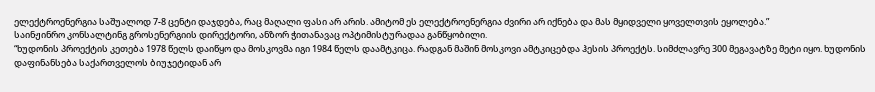ელექტროენერგია საშუალოდ 7-8 ცენტი დაჯდება, რაც მაღალი ფასი არ არის. ამიტომ ეს ელექტროენერგია ძვირი არ იქნება და მას მყიდველი ყოველთვის ეყოლება.”
საინჟინრო კონსალტინგ გროსენერგიის დირექტორი, ანზორ ჭითანავაც ოპტიმისტურადაა განწყობილი.
“ხუდონის პროექტის კეთება 1978 წელს დაიწყო და მოსკოვმა იგი 1984 წელს დაამტკიცა. რადგან მაშინ მოსკოვი ამტკიცებდა ჰესის პროექტს. სიმძლავრე 300 მეგავატზე მეტი იყო. ხუდონის დაფინანსება საქართველოს ბიუჯეტიდან არ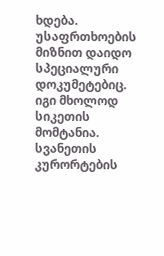ხდება. უსაფრთხოების მიზნით დაიდო სპეციალური დოკუმეტებიც. იგი მხოლოდ სიკეთის მომტანია. სვანეთის კურორტების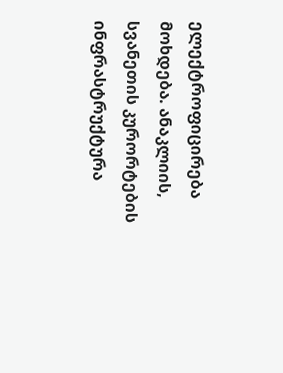ელექტროფიცირება მოხდება. ანაკლიის, სვანეთის კურორტების ინფრასტრუქტურა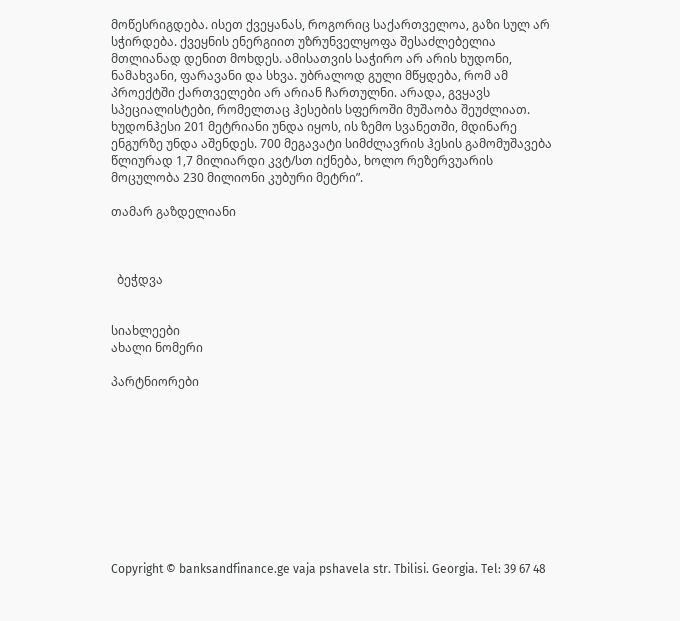მოწესრიგდება. ისეთ ქვეყანას, როგორიც საქართველოა, გაზი სულ არ სჭირდება. ქვეყნის ენერგიით უზრუნველყოფა შესაძლებელია მთლიანად დენით მოხდეს. ამისათვის საჭირო არ არის ხუდონი, ნამახვანი, ფარავანი და სხვა. უბრალოდ გული მწყდება, რომ ამ პროექტში ქართველები არ არიან ჩართულნი. არადა, გვყავს სპეციალისტები, რომელთაც ჰესების სფეროში მუშაობა შეუძლიათ.
ხუდონჰესი 201 მეტრიანი უნდა იყოს, ის ზემო სვანეთში, მდინარე ენგურზე უნდა აშენდეს. 700 მეგავატი სიმძლავრის ჰესის გამომუშავება წლიურად 1,7 მილიარდი კვტ/სთ იქნება, ხოლო რეზერვუარის მოცულობა 230 მილიონი კუბური მეტრი”.

თამარ გაზდელიანი



  ბეჭდვა


სიახლეები
ახალი ნომერი

პარტნიორები










Copyright © banksandfinance.ge vaja pshavela str. Tbilisi. Georgia. Tel: 39 67 48